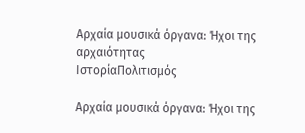Αρχαία μουσικά όργανα: Ήχοι της αρχαιότητας
ΙστορίαΠολιτισμός

Αρχαία μουσικά όργανα: Ήχοι της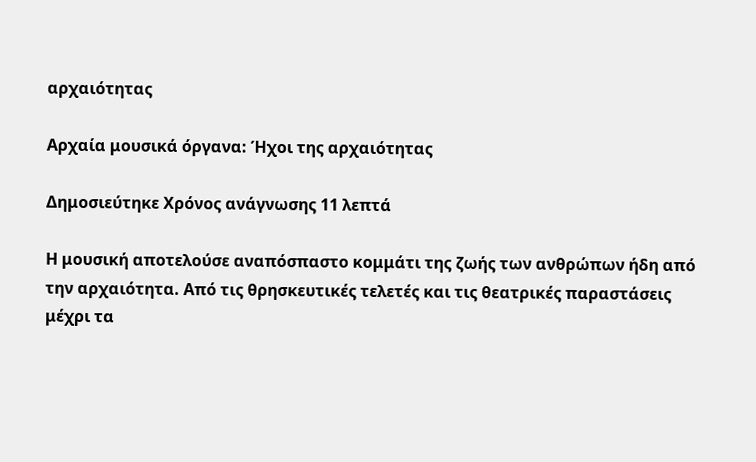αρχαιότητας

Αρχαία μουσικά όργανα: Ήχοι της αρχαιότητας

Δημοσιεύτηκε Χρόνος ανάγνωσης 11 λεπτά

Η μουσική αποτελούσε αναπόσπαστο κομμάτι της ζωής των ανθρώπων ήδη από την αρχαιότητα. Από τις θρησκευτικές τελετές και τις θεατρικές παραστάσεις μέχρι τα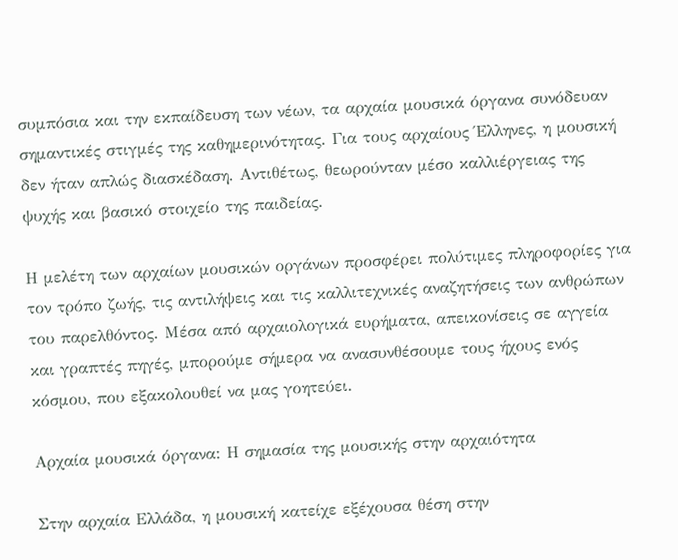συμπόσια και την εκπαίδευση των νέων, τα αρχαία μουσικά όργανα συνόδευαν σημαντικές στιγμές της καθημερινότητας. Για τους αρχαίους Έλληνες, η μουσική δεν ήταν απλώς διασκέδαση. Αντιθέτως, θεωρούνταν μέσο καλλιέργειας της ψυχής και βασικό στοιχείο της παιδείας.

Η μελέτη των αρχαίων μουσικών οργάνων προσφέρει πολύτιμες πληροφορίες για τον τρόπο ζωής, τις αντιλήψεις και τις καλλιτεχνικές αναζητήσεις των ανθρώπων του παρελθόντος. Μέσα από αρχαιολογικά ευρήματα, απεικονίσεις σε αγγεία και γραπτές πηγές, μπορούμε σήμερα να ανασυνθέσουμε τους ήχους ενός κόσμου, που εξακολουθεί να μας γοητεύει.

Αρχαία μουσικά όργανα: Η σημασία της μουσικής στην αρχαιότητα

Στην αρχαία Ελλάδα, η μουσική κατείχε εξέχουσα θέση στην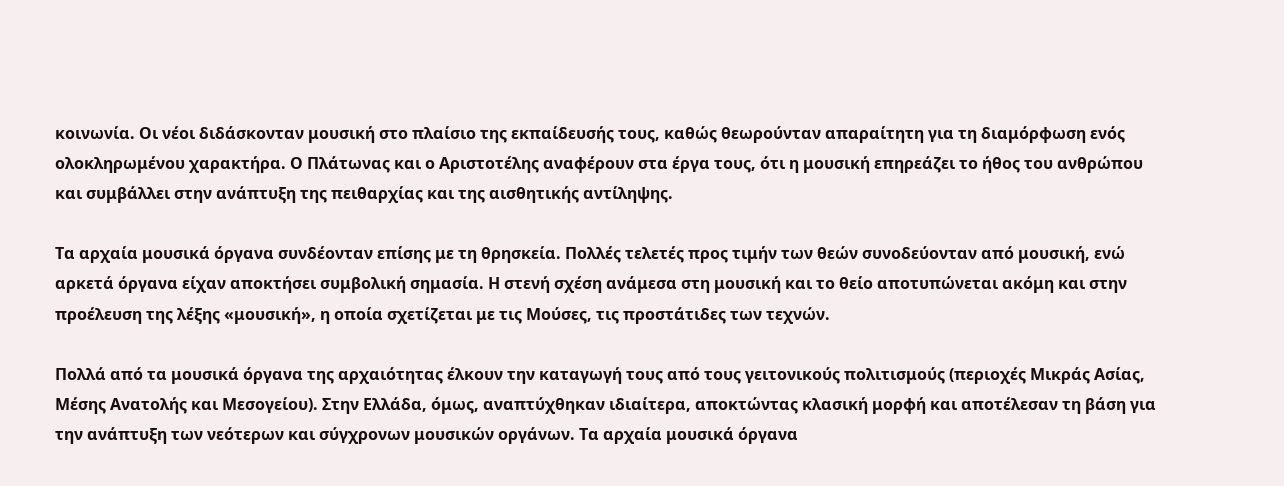κοινωνία. Οι νέοι διδάσκονταν μουσική στο πλαίσιο της εκπαίδευσής τους, καθώς θεωρούνταν απαραίτητη για τη διαμόρφωση ενός ολοκληρωμένου χαρακτήρα. Ο Πλάτωνας και ο Αριστοτέλης αναφέρουν στα έργα τους, ότι η μουσική επηρεάζει το ήθος του ανθρώπου και συμβάλλει στην ανάπτυξη της πειθαρχίας και της αισθητικής αντίληψης.

Τα αρχαία μουσικά όργανα συνδέονταν επίσης με τη θρησκεία. Πολλές τελετές προς τιμήν των θεών συνοδεύονταν από μουσική, ενώ αρκετά όργανα είχαν αποκτήσει συμβολική σημασία. Η στενή σχέση ανάμεσα στη μουσική και το θείο αποτυπώνεται ακόμη και στην προέλευση της λέξης «μουσική», η οποία σχετίζεται με τις Μούσες, τις προστάτιδες των τεχνών.

Πολλά από τα μουσικά όργανα της αρχαιότητας έλκουν την καταγωγή τους από τους γειτονικούς πολιτισμούς (περιοχές Μικράς Ασίας, Μέσης Ανατολής και Μεσογείου). Στην Ελλάδα, όμως, αναπτύχθηκαν ιδιαίτερα, αποκτώντας κλασική μορφή και αποτέλεσαν τη βάση για την ανάπτυξη των νεότερων και σύγχρονων μουσικών οργάνων. Τα αρχαία μουσικά όργανα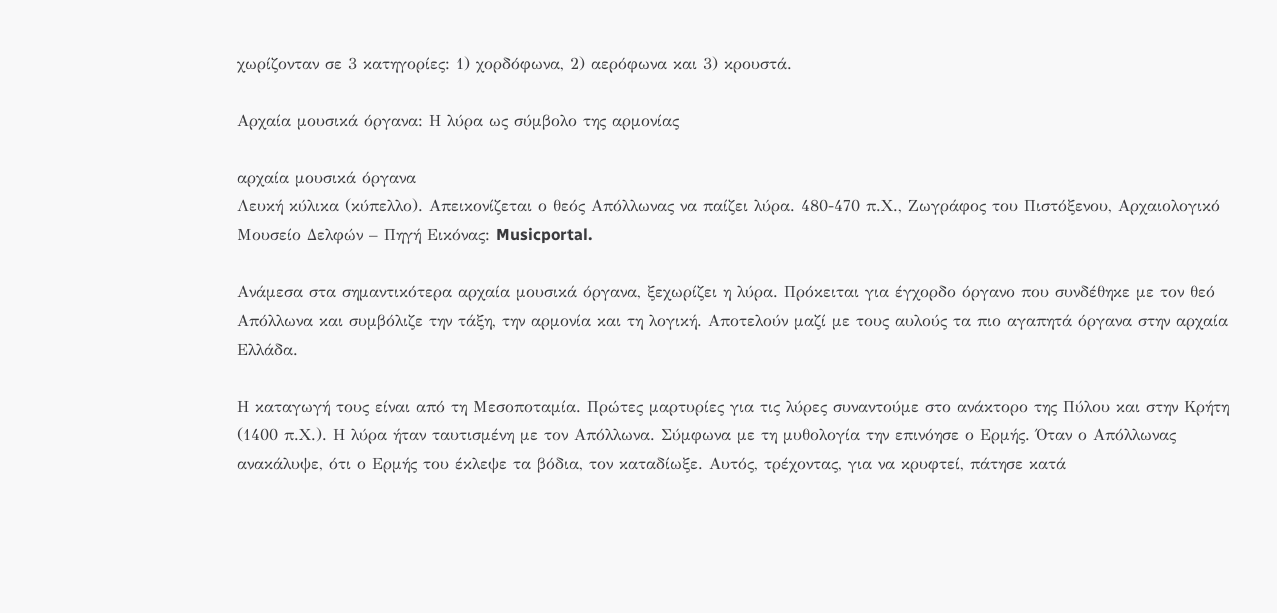χωρίζονταν σε 3 κατηγορίες: 1) χορδόφωνα, 2) αερόφωνα και 3) κρουστά.

Αρχαία μουσικά όργανα: Η λύρα ως σύμβολο της αρμονίας

αρχαία μουσικά όργανα
Λευκή κύλικα (κύπελλο). Απεικονίζεται ο θεός Απόλλωνας να παίζει λύρα. 480-470 π.Χ., Ζωγράφος του Πιστόξενου, Αρχαιολογικό Μουσείο Δελφών – Πηγή Εικόνας: Musicportal.

Ανάμεσα στα σημαντικότερα αρχαία μουσικά όργανα, ξεχωρίζει η λύρα. Πρόκειται για έγχορδο όργανο που συνδέθηκε με τον θεό Απόλλωνα και συμβόλιζε την τάξη, την αρμονία και τη λογική. Αποτελούν μαζί με τους αυλούς τα πιο αγαπητά όργανα στην αρχαία Ελλάδα.

Η καταγωγή τους είναι από τη Μεσοποταμία. Πρώτες μαρτυρίες για τις λύρες συναντούμε στο ανάκτορο της Πύλου και στην Κρήτη (1400 π.Χ.). Η λύρα ήταν ταυτισμένη με τον Απόλλωνα. Σύμφωνα με τη μυθολογία την επινόησε ο Ερμής. Όταν ο Απόλλωνας ανακάλυψε, ότι ο Ερμής του έκλεψε τα βόδια, τον καταδίωξε. Αυτός, τρέχοντας, για να κρυφτεί, πάτησε κατά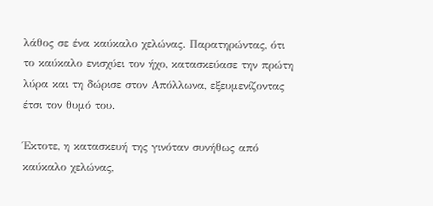λάθος σε ένα καύκαλο χελώνας. Παρατηρώντας, ότι το καύκαλο ενισχύει τον ήχο, κατασκεύασε την πρώτη λύρα και τη δώρισε στον Απόλλωνα, εξευμενίζοντας έτσι τον θυμό του.

Έκτοτε, η κατασκευή της γινόταν συνήθως από καύκαλο χελώνας,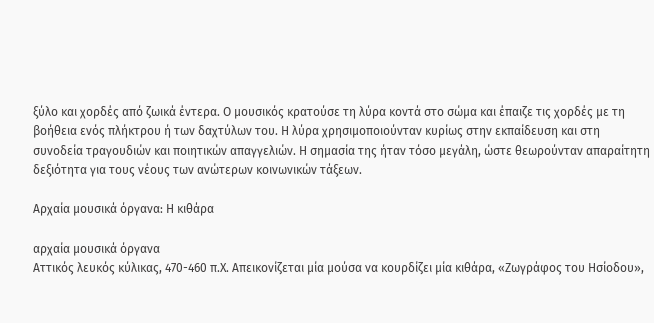ξύλο και χορδές από ζωικά έντερα. Ο μουσικός κρατούσε τη λύρα κοντά στο σώμα και έπαιζε τις χορδές με τη βοήθεια ενός πλήκτρου ή των δαχτύλων του. Η λύρα χρησιμοποιούνταν κυρίως στην εκπαίδευση και στη συνοδεία τραγουδιών και ποιητικών απαγγελιών. Η σημασία της ήταν τόσο μεγάλη, ώστε θεωρούνταν απαραίτητη δεξιότητα για τους νέους των ανώτερων κοινωνικών τάξεων.

Αρχαία μουσικά όργανα: Η κιθάρα

αρχαία μουσικά όργανα
Αττικός λευκός κύλικας, 470-460 π.Χ. Απεικονίζεται μία μούσα να κουρδίζει μία κιθάρα, «Ζωγράφος του Ησίοδου»,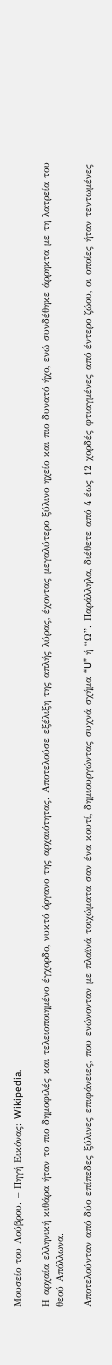Μουσείο του Λούβρου. – Πηγή Εικόνας: Wikipedia.

Η αρχαία ελληνική κιθάρα ήταν το πιο δημοφιλές και τελειοποιημένο έγχορδο, νυκτό όργανο της αρχαιότητας. Αποτελούσε εξέλιξη της απλής λύρας, έχοντας μεγαλύτερο ξύλινο ηχείο και πιο δυνατό ήχο, ενώ συνδέθηκε άρρηκτα με τη λατρεία του θεού Απόλλωνα.

Αποτελούνταν από δύο επίπεδες ξύλινες επιφάνειες, που ενώνονταν με πλαϊνά τοιχώματα σαν ένα κουτί, δημιουργώντας συχνά σχήμα “U” ή “Ω”. Παράλληλα, διέθετε από 4 έως 12 χορδές φτιαγμένες από έντερο ζώου, οι οποίες ήταν τεντωμένες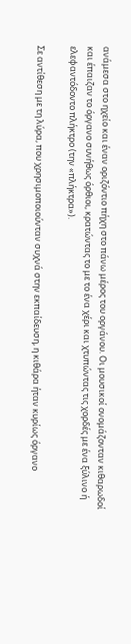ανάμεσα στο ηχείο και έναν οριζόντιο πήχη στο πάνω μέρος του οργάνου. Οι μουσικοί ονομάζονταν κιθαρωδοί και έπαιζαν το όργανο συνήθως όρθιοι, κρατώντας το με το ένα χέρι και χτυπώντας τις χορδές με ένα ξύλινο ή ελεφαντόδοντο πλήκτρο (την «πλήκτρα»).

Σε αντίθεση με τη λύρα, που χρησιμοποιούνταν συχνά στην εκπαίδευση, η κιθάρα ήταν κυρίως όργανο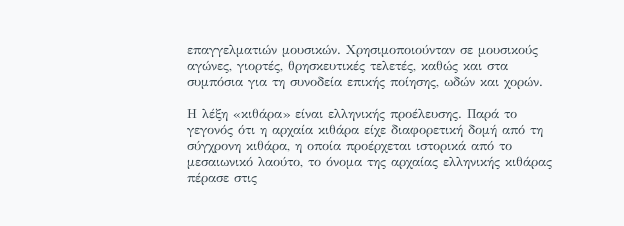επαγγελματιών μουσικών. Χρησιμοποιούνταν σε μουσικούς αγώνες, γιορτές, θρησκευτικές τελετές, καθώς και στα συμπόσια για τη συνοδεία επικής ποίησης, ωδών και χορών.

Η λέξη «κιθάρα» είναι ελληνικής προέλευσης. Παρά το γεγονός ότι η αρχαία κιθάρα είχε διαφορετική δομή από τη σύγχρονη κιθάρα, η οποία προέρχεται ιστορικά από το μεσαιωνικό λαούτο, το όνομα της αρχαίας ελληνικής κιθάρας πέρασε στις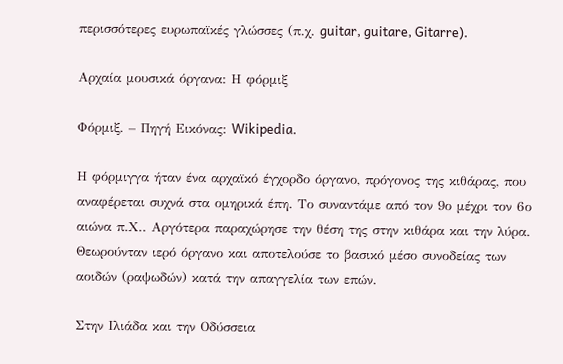περισσότερες ευρωπαϊκές γλώσσες (π.χ. guitar, guitare, Gitarre).

Αρχαία μουσικά όργανα: Η φόρμιξ

Φόρμιξ. – Πηγή Εικόνας: Wikipedia.

Η φόρμιγγα ήταν ένα αρχαϊκό έγχορδο όργανο, πρόγονος της κιθάρας, που αναφέρεται συχνά στα ομηρικά έπη. Το συναντάμε από τον 9ο μέχρι τον 6ο αιώνα π.Χ.. Αργότερα παραχώρησε την θέση της στην κιθάρα και την λύρα. Θεωρούνταν ιερό όργανο και αποτελούσε το βασικό μέσο συνοδείας των αοιδών (ραψωδών) κατά την απαγγελία των επών.

Στην Ιλιάδα και την Οδύσσεια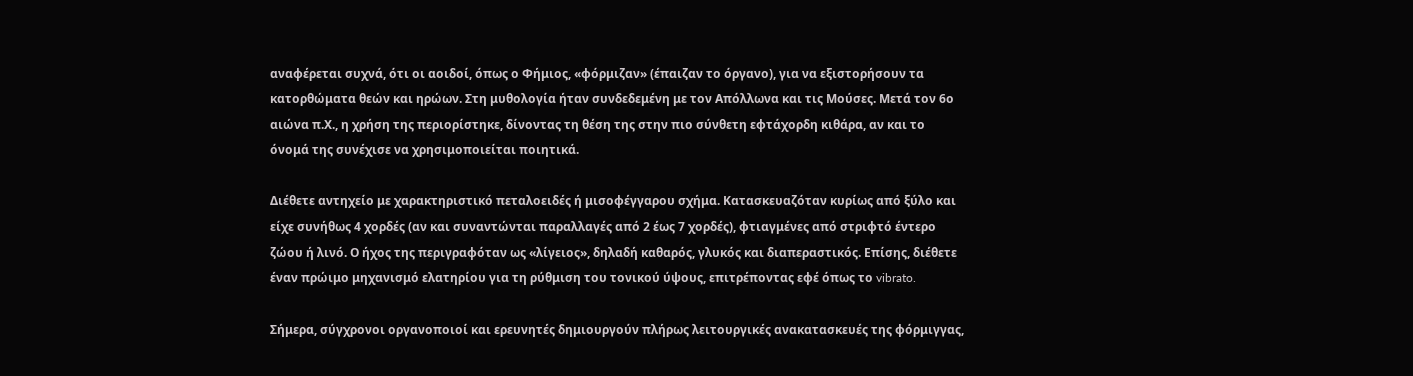αναφέρεται συχνά, ότι οι αοιδοί, όπως ο Φήμιος, «φόρμιζαν» (έπαιζαν το όργανο), για να εξιστορήσουν τα κατορθώματα θεών και ηρώων. Στη μυθολογία ήταν συνδεδεμένη με τον Απόλλωνα και τις Μούσες. Μετά τον 6ο αιώνα π.Χ., η χρήση της περιορίστηκε, δίνοντας τη θέση της στην πιο σύνθετη εφτάχορδη κιθάρα, αν και το όνομά της συνέχισε να χρησιμοποιείται ποιητικά.

Διέθετε αντηχείο με χαρακτηριστικό πεταλοειδές ή μισοφέγγαρου σχήμα. Κατασκευαζόταν κυρίως από ξύλο και είχε συνήθως 4 χορδές (αν και συναντώνται παραλλαγές από 2 έως 7 χορδές), φτιαγμένες από στριφτό έντερο ζώου ή λινό. Ο ήχος της περιγραφόταν ως «λίγειος», δηλαδή καθαρός, γλυκός και διαπεραστικός. Επίσης, διέθετε έναν πρώιμο μηχανισμό ελατηρίου για τη ρύθμιση του τονικού ύψους, επιτρέποντας εφέ όπως το vibrato.

Σήμερα, σύγχρονοι οργανοποιοί και ερευνητές δημιουργούν πλήρως λειτουργικές ανακατασκευές της φόρμιγγας,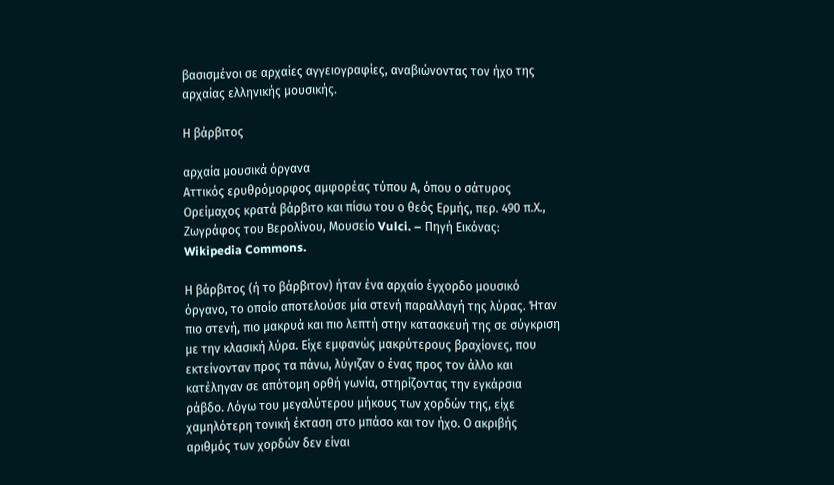βασισμένοι σε αρχαίες αγγειογραφίες, αναβιώνοντας τον ήχο της αρχαίας ελληνικής μουσικής.

Η βάρβιτος

αρχαία μουσικά όργανα
Αττικός ερυθρόμορφος αμφορέας τύπου Α, όπου ο σάτυρος Ορείμαχος κρατά βάρβιτο και πίσω του ο θεός Ερμής, περ. 490 π.Χ., Ζωγράφος του Βερολίνου, Μουσείο Vulci. – Πηγή Εικόνας: Wikipedia Commons.

Η βάρβιτος (ή το βάρβιτον) ήταν ένα αρχαίο έγχορδο μουσικό όργανο, το οποίο αποτελούσε μία στενή παραλλαγή της λύρας. Ήταν πιο στενή, πιο μακρυά και πιο λεπτή στην κατασκευή της σε σύγκριση με την κλασική λύρα. Είχε εμφανώς μακρύτερους βραχίονες, που εκτείνονταν προς τα πάνω, λύγιζαν ο ένας προς τον άλλο και κατέληγαν σε απότομη ορθή γωνία, στηρίζοντας την εγκάρσια ράβδο. Λόγω του μεγαλύτερου μήκους των χορδών της, είχε χαμηλότερη τονική έκταση στο μπάσο και τον ήχο. Ο ακριβής αριθμός των χορδών δεν είναι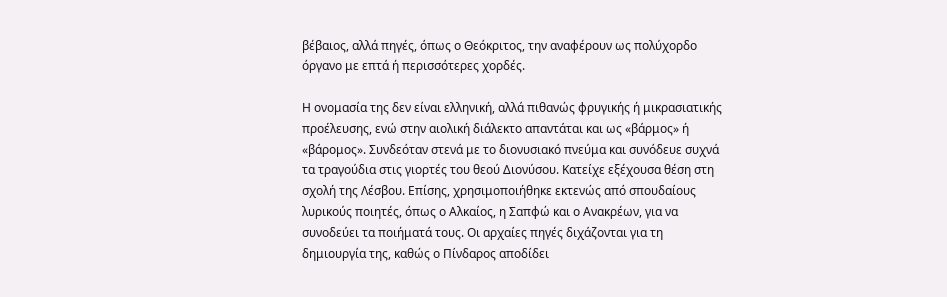βέβαιος, αλλά πηγές, όπως ο Θεόκριτος, την αναφέρουν ως πολύχορδο όργανο με επτά ή περισσότερες χορδές.

Η ονομασία της δεν είναι ελληνική, αλλά πιθανώς φρυγικής ή μικρασιατικής προέλευσης, ενώ στην αιολική διάλεκτο απαντάται και ως «βάρμος» ή «βάρομος». Συνδεόταν στενά με το διονυσιακό πνεύμα και συνόδευε συχνά τα τραγούδια στις γιορτές του θεού Διονύσου. Κατείχε εξέχουσα θέση στη σχολή της Λέσβου. Επίσης, χρησιμοποιήθηκε εκτενώς από σπουδαίους λυρικούς ποιητές, όπως ο Αλκαίος, η Σαπφώ και ο Ανακρέων, για να συνοδεύει τα ποιήματά τους. Οι αρχαίες πηγές διχάζονται για τη δημιουργία της, καθώς ο Πίνδαρος αποδίδει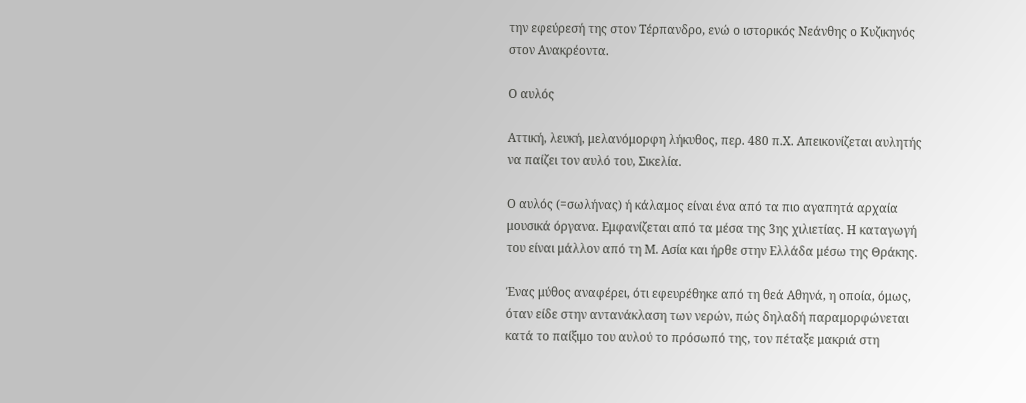την εφεύρεσή της στον Τέρπανδρο, ενώ ο ιστορικός Νεάνθης ο Κυζικηνός στον Ανακρέοντα.

Ο αυλός

Αττική, λευκή, μελανόμορφη λήκυθος, περ. 480 π.Χ. Απεικονίζεται αυλητής να παίζει τον αυλό του, Σικελία.

Ο αυλός (=σωλήνας) ή κάλαμος είναι ένα από τα πιο αγαπητά αρχαία μουσικά όργανα. Εμφανίζεται από τα μέσα της 3ης χιλιετίας. Η καταγωγή του είναι μάλλον από τη Μ. Ασία και ήρθε στην Ελλάδα μέσω της Θράκης.

Ένας μύθος αναφέρει, ότι εφευρέθηκε από τη θεά Αθηνά, η οποία, όμως, όταν είδε στην αντανάκλαση των νερών, πώς δηλαδή παραμορφώνεται κατά το παίξιμο του αυλού το πρόσωπό της, τον πέταξε μακριά στη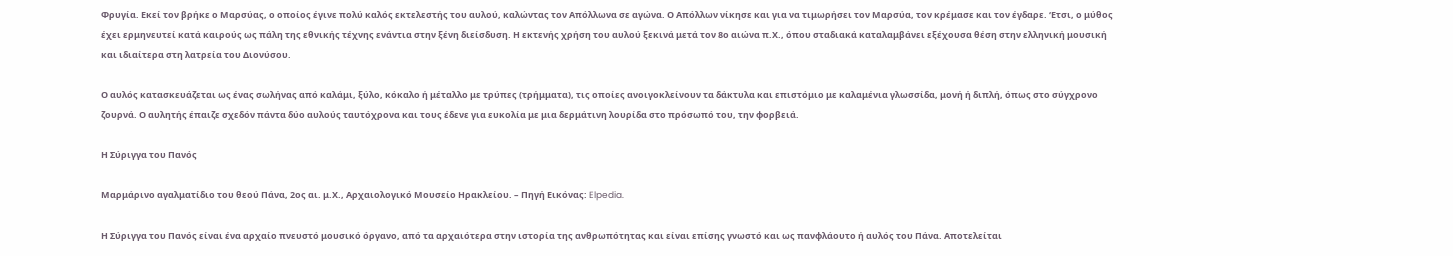Φρυγία. Εκεί τον βρήκε ο Μαρσύας, ο οποίος έγινε πολύ καλός εκτελεστής του αυλού, καλώντας τον Απόλλωνα σε αγώνα. Ο Απόλλων νίκησε και για να τιμωρήσει τον Μαρσύα, τον κρέμασε και τον έγδαρε. ‘Ετσι, ο μύθος έχει ερμηνευτεί κατά καιρούς ως πάλη της εθνικής τέχνης ενάντια στην ξένη διείσδυση. Η εκτενής χρήση του αυλού ξεκινά μετά τον 8ο αιώνα π.Χ., όπου σταδιακά καταλαμβάνει εξέχουσα θέση στην ελληνική μουσική και ιδιαίτερα στη λατρεία του Διονύσου.

Ο αυλός κατασκευάζεται ως ένας σωλήνας από καλάμι, ξύλο, κόκαλο ή μέταλλο με τρύπες (τρήμματα), τις οποίες ανοιγοκλείνουν τα δάκτυλα και επιστόμιο με καλαμένια γλωσσίδα, μονή ή διπλή, όπως στο σύγχρονο ζουρνά. Ο αυλητής έπαιζε σχεδόν πάντα δύο αυλούς ταυτόχρονα και τους έδενε για ευκολία με μια δερμάτινη λουρίδα στο πρόσωπό του, την φορβειά.

Η Σύριγγα του Πανός

Μαρμάρινο αγαλματίδιο του θεού Πάνα, 2ος αι. μ.Χ., Αρχαιολογικό Μουσείο Ηρακλείου. – Πηγή Εικόνας: Elpedia.

Η Σύριγγα του Πανός είναι ένα αρχαίο πνευστό μουσικό όργανο, από τα αρχαιότερα στην ιστορία της ανθρωπότητας και είναι επίσης γνωστό και ως πανφλάουτο ή αυλός του Πάνα. Αποτελείται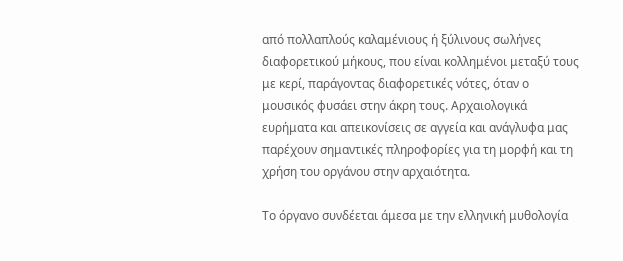από πολλαπλούς καλαμένιους ή ξύλινους σωλήνες διαφορετικού μήκους, που είναι κολλημένοι μεταξύ τους με κερί, παράγοντας διαφορετικές νότες, όταν ο μουσικός φυσάει στην άκρη τους. Αρχαιολογικά ευρήματα και απεικονίσεις σε αγγεία και ανάγλυφα μας παρέχουν σημαντικές πληροφορίες για τη μορφή και τη χρήση του οργάνου στην αρχαιότητα.

Το όργανο συνδέεται άμεσα με την ελληνική μυθολογία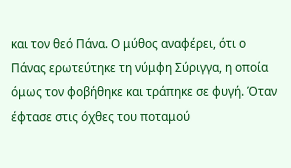και τον θεό Πάνα. Ο μύθος αναφέρει, ότι ο Πάνας ερωτεύτηκε τη νύμφη Σύριγγα, η οποία όμως τον φοβήθηκε και τράπηκε σε φυγή. Όταν έφτασε στις όχθες του ποταμού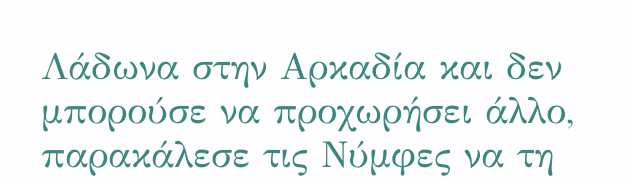Λάδωνα στην Αρκαδία και δεν μπορούσε να προχωρήσει άλλο, παρακάλεσε τις Νύμφες να τη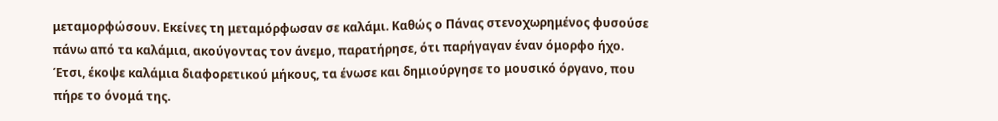μεταμορφώσουν. Εκείνες τη μεταμόρφωσαν σε καλάμι. Καθώς ο Πάνας στενοχωρημένος φυσούσε πάνω από τα καλάμια, ακούγοντας τον άνεμο, παρατήρησε, ότι παρήγαγαν έναν όμορφο ήχο. Έτσι, έκοψε καλάμια διαφορετικού μήκους, τα ένωσε και δημιούργησε το μουσικό όργανο, που πήρε το όνομά της.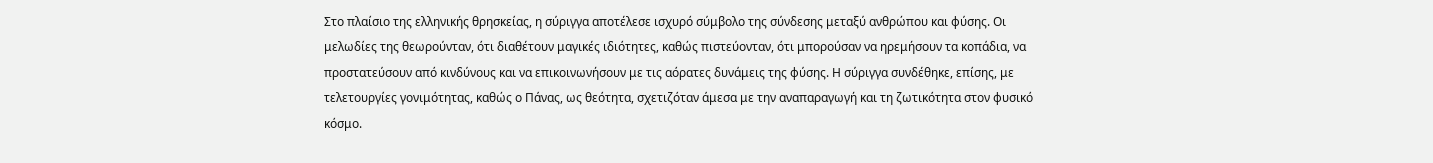Στο πλαίσιο της ελληνικής θρησκείας, η σύριγγα αποτέλεσε ισχυρό σύμβολο της σύνδεσης μεταξύ ανθρώπου και φύσης. Οι μελωδίες της θεωρούνταν, ότι διαθέτουν μαγικές ιδιότητες, καθώς πιστεύονταν, ότι μπορούσαν να ηρεμήσουν τα κοπάδια, να προστατεύσουν από κινδύνους και να επικοινωνήσουν με τις αόρατες δυνάμεις της φύσης. Η σύριγγα συνδέθηκε, επίσης, με τελετουργίες γονιμότητας, καθώς ο Πάνας, ως θεότητα, σχετιζόταν άμεσα με την αναπαραγωγή και τη ζωτικότητα στον φυσικό κόσμο.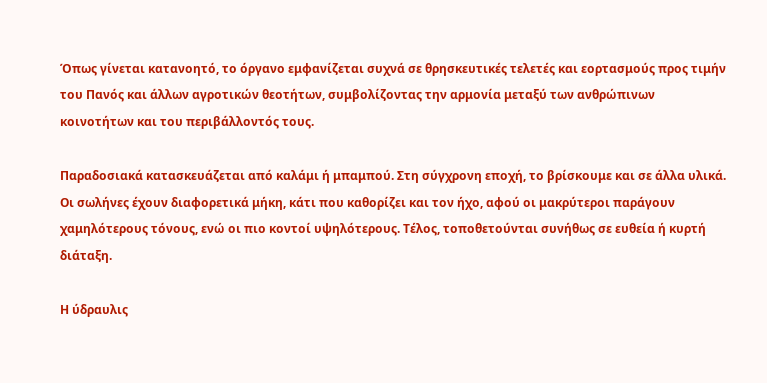Όπως γίνεται κατανοητό, το όργανο εμφανίζεται συχνά σε θρησκευτικές τελετές και εορτασμούς προς τιμήν του Πανός και άλλων αγροτικών θεοτήτων, συμβολίζοντας την αρμονία μεταξύ των ανθρώπινων κοινοτήτων και του περιβάλλοντός τους.

Παραδοσιακά κατασκευάζεται από καλάμι ή μπαμπού. Στη σύγχρονη εποχή, το βρίσκουμε και σε άλλα υλικά. Οι σωλήνες έχουν διαφορετικά μήκη, κάτι που καθορίζει και τον ήχο, αφού οι μακρύτεροι παράγουν χαμηλότερους τόνους, ενώ οι πιο κοντοί υψηλότερους. Τέλος, τοποθετούνται συνήθως σε ευθεία ή κυρτή διάταξη.

Η ύδραυλις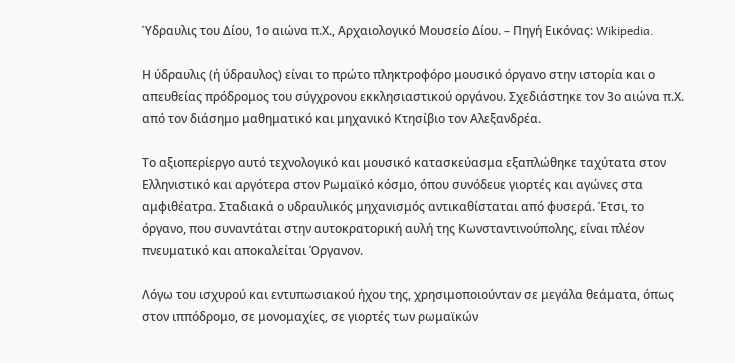Ύδραυλις του Δίου, 1ο αιώνα π.Χ., Αρχαιολογικό Μουσείο Δίου. – Πηγή Εικόνας: Wikipedia.

Η ύδραυλις (ή ύδραυλος) είναι το πρώτο πληκτροφόρο μουσικό όργανο στην ιστορία και ο απευθείας πρόδρομος του σύγχρονου εκκλησιαστικού οργάνου. Σχεδιάστηκε τον 3ο αιώνα π.Χ. από τον διάσημο μαθηματικό και μηχανικό Κτησίβιο τον Αλεξανδρέα.

Το αξιοπερίεργο αυτό τεχνολογικό και μουσικό κατασκεύασμα εξαπλώθηκε ταχύτατα στον Ελληνιστικό και αργότερα στον Ρωμαϊκό κόσμο, όπου συνόδευε γιορτές και αγώνες στα αμφιθέατρα. Σταδιακά ο υδραυλικός μηχανισμός αντικαθίσταται από φυσερά. Έτσι, το όργανο, που συναντάται στην αυτοκρατορική αυλή της Κωνσταντινούπολης, είναι πλέον πνευματικό και αποκαλείται Όργανον.

Λόγω του ισχυρού και εντυπωσιακού ήχου της, χρησιμοποιούνταν σε μεγάλα θεάματα, όπως στον ιππόδρομο, σε μονομαχίες, σε γιορτές των ρωμαϊκών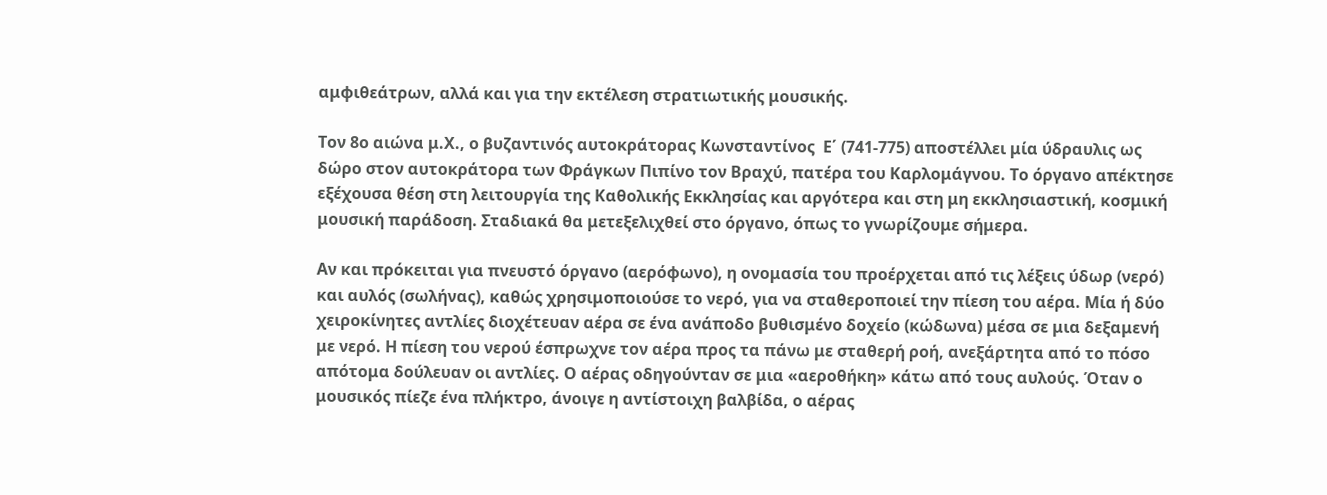αμφιθεάτρων, αλλά και για την εκτέλεση στρατιωτικής μουσικής.

Τον 8ο αιώνα μ.Χ., ο βυζαντινός αυτοκράτορας Κωνσταντίνος  Ε΄ (741-775) αποστέλλει μία ύδραυλις ως δώρο στον αυτοκράτορα των Φράγκων Πιπίνο τον Βραχύ, πατέρα του Καρλομάγνου. Το όργανο απέκτησε εξέχουσα θέση στη λειτουργία της Καθολικής Εκκλησίας και αργότερα και στη μη εκκλησιαστική, κοσμική μουσική παράδοση. Σταδιακά θα μετεξελιχθεί στο όργανο, όπως το γνωρίζουμε σήμερα.

Αν και πρόκειται για πνευστό όργανο (αερόφωνο), η ονομασία του προέρχεται από τις λέξεις ύδωρ (νερό) και αυλός (σωλήνας), καθώς χρησιμοποιούσε το νερό, για να σταθεροποιεί την πίεση του αέρα. Μία ή δύο χειροκίνητες αντλίες διοχέτευαν αέρα σε ένα ανάποδο βυθισμένο δοχείο (κώδωνα) μέσα σε μια δεξαμενή με νερό. Η πίεση του νερού έσπρωχνε τον αέρα προς τα πάνω με σταθερή ροή, ανεξάρτητα από το πόσο απότομα δούλευαν οι αντλίες. Ο αέρας οδηγούνταν σε μια «αεροθήκη» κάτω από τους αυλούς. Όταν ο μουσικός πίεζε ένα πλήκτρο, άνοιγε η αντίστοιχη βαλβίδα, ο αέρας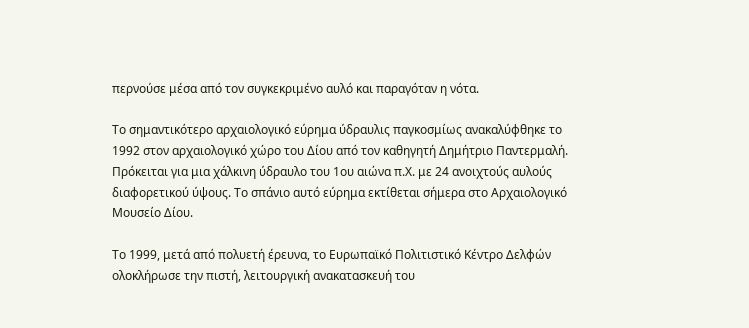περνούσε μέσα από τον συγκεκριμένο αυλό και παραγόταν η νότα.

Το σημαντικότερο αρχαιολογικό εύρημα ύδραυλις παγκοσμίως ανακαλύφθηκε το 1992 στον αρχαιολογικό χώρο του Δίου από τον καθηγητή Δημήτριο Παντερμαλή. Πρόκειται για μια χάλκινη ύδραυλο του 1ου αιώνα π.Χ. με 24 ανοιχτούς αυλούς διαφορετικού ύψους. Το σπάνιο αυτό εύρημα εκτίθεται σήμερα στο Αρχαιολογικό Μουσείο Δίου.

Το 1999, μετά από πολυετή έρευνα, το Ευρωπαϊκό Πολιτιστικό Κέντρο Δελφών ολοκλήρωσε την πιστή, λειτουργική ανακατασκευή του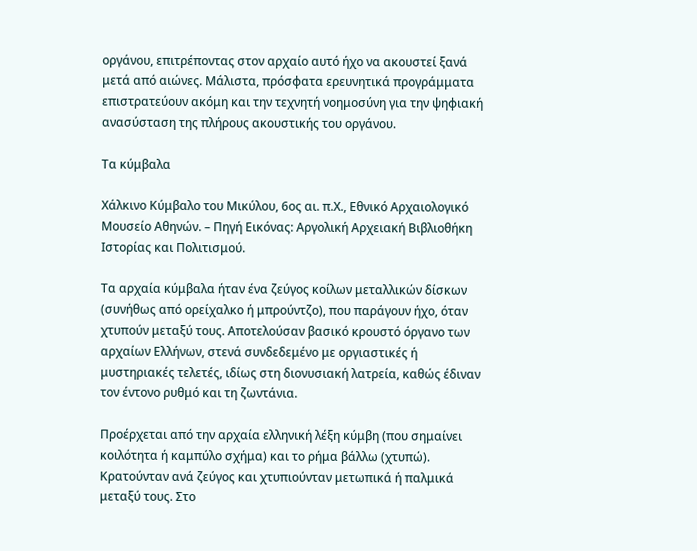οργάνου, επιτρέποντας στον αρχαίο αυτό ήχο να ακουστεί ξανά μετά από αιώνες. Μάλιστα, πρόσφατα ερευνητικά προγράμματα επιστρατεύουν ακόμη και την τεχνητή νοημοσύνη για την ψηφιακή ανασύσταση της πλήρους ακουστικής του οργάνου.

Τα κύμβαλα

Χάλκινο Κύμβαλο του Μικύλου, 6ος αι. π.Χ., Εθνικό Αρχαιολογικό Μουσείο Αθηνών. – Πηγή Εικόνας: Αργολική Αρχειακή Βιβλιοθήκη Ιστορίας και Πολιτισμού.

Τα αρχαία κύμβαλα ήταν ένα ζεύγος κοίλων μεταλλικών δίσκων (συνήθως από ορείχαλκο ή μπρούντζο), που παράγουν ήχο, όταν χτυπούν μεταξύ τους. Αποτελούσαν βασικό κρουστό όργανο των αρχαίων Ελλήνων, στενά συνδεδεμένο με οργιαστικές ή μυστηριακές τελετές, ιδίως στη διονυσιακή λατρεία, καθώς έδιναν τον έντονο ρυθμό και τη ζωντάνια.

Προέρχεται από την αρχαία ελληνική λέξη κύμβη (που σημαίνει κοιλότητα ή καμπύλο σχήμα) και το ρήμα βάλλω (χτυπώ). Κρατούνταν ανά ζεύγος και χτυπιούνταν μετωπικά ή παλμικά μεταξύ τους. Στο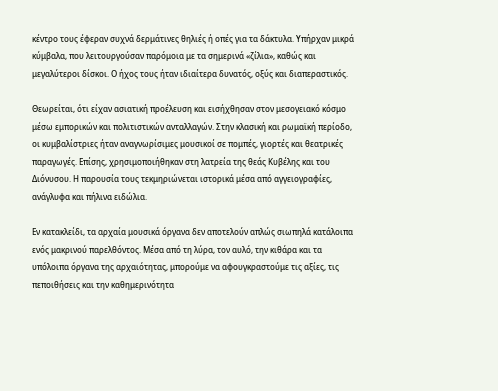κέντρο τους έφεραν συχνά δερμάτινες θηλιές ή οπές για τα δάκτυλα. Υπήρχαν μικρά κύμβαλα, που λειτουργούσαν παρόμοια με τα σημερινά «ζίλια», καθώς και μεγαλύτεροι δίσκοι. Ο ήχος τους ήταν ιδιαίτερα δυνατός, οξύς και διαπεραστικός.

Θεωρείται, ότι είχαν ασιατική προέλευση και εισήχθησαν στον μεσογειακό κόσμο μέσω εμπορικών και πολιτιστικών ανταλλαγών. Στην κλασική και ρωμαϊκή περίοδο, οι κυμβαλίστριες ήταν αναγνωρίσιμες μουσικοί σε πομπές, γιορτές και θεατρικές παραγωγές. Επίσης, χρησιμοποιήθηκαν στη λατρεία της θεάς Κυβέλης και του Διόνυσου. Η παρουσία τους τεκμηριώνεται ιστορικά μέσα από αγγειογραφίες, ανάγλυφα και πήλινα ειδώλια.

Εν κατακλείδι, τα αρχαία μουσικά όργανα δεν αποτελούν απλώς σιωπηλά κατάλοιπα ενός μακρινού παρελθόντος. Μέσα από τη λύρα, τον αυλό, την κιθάρα και τα υπόλοιπα όργανα της αρχαιότητας, μπορούμε να αφουγκραστούμε τις αξίες, τις πεποιθήσεις και την καθημερινότητα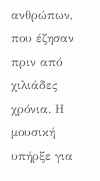ανθρώπων, που έζησαν πριν από χιλιάδες χρόνια. Η μουσική υπήρξε για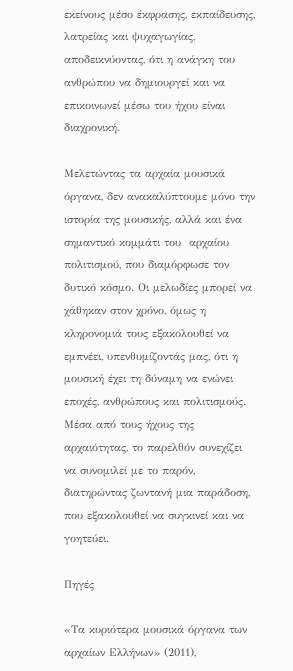εκείνους μέσο έκφρασης, εκπαίδευσης, λατρείας και ψυχαγωγίας, αποδεικνύοντας, ότι η ανάγκη του ανθρώπου να δημιουργεί και να επικοινωνεί μέσω του ήχου είναι διαχρονική.

Μελετώντας τα αρχαία μουσικά όργανα, δεν ανακαλύπτουμε μόνο την ιστορία της μουσικής, αλλά και ένα σημαντικό κομμάτι του  αρχαίου πολιτισμού, που διαμόρφωσε τον δυτικό κόσμο. Οι μελωδίες μπορεί να χάθηκαν στον χρόνο, όμως η κληρονομιά τους εξακολουθεί να εμπνέει, υπενθυμίζοντάς μας, ότι η μουσική έχει τη δύναμη να ενώνει εποχές, ανθρώπους και πολιτισμούς. Μέσα από τους ήχους της αρχαιότητας, το παρελθόν συνεχίζει να συνομιλεί με το παρόν, διατηρώντας ζωντανή μια παράδοση, που εξακολουθεί να συγκινεί και να γοητεύει.

Πηγές

«Τα κυριότερα μουσικά όργανα των αρχαίων Ελλήνων» (2011),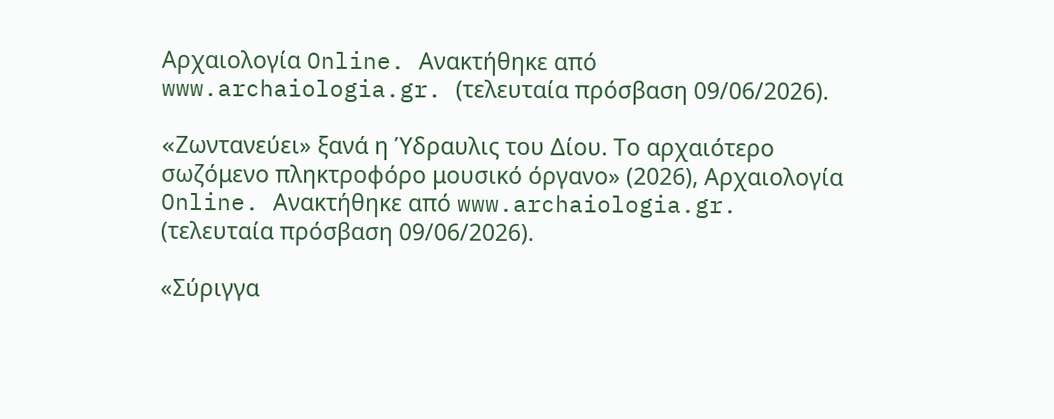Αρχαιολογία Online. Ανακτήθηκε από www.archaiologia.gr. (τελευταία πρόσβαση 09/06/2026).

«Zωντανεύει» ξανά η Ύδραυλις του Δίου. Το αρχαιότερο σωζόμενο πληκτροφόρο μουσικό όργανο» (2026), Αρχαιολογία Online. Ανακτήθηκε από www.archaiologia.gr. (τελευταία πρόσβαση 09/06/2026).

«Σύριγγα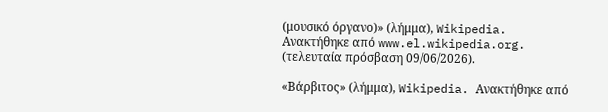(μουσικό όργανο)» (λήμμα), Wikipedia. Ανακτήθηκε από www.el.wikipedia.org. (τελευταία πρόσβαση 09/06/2026).

«Βάρβιτος» (λήμμα), Wikipedia. Ανακτήθηκε από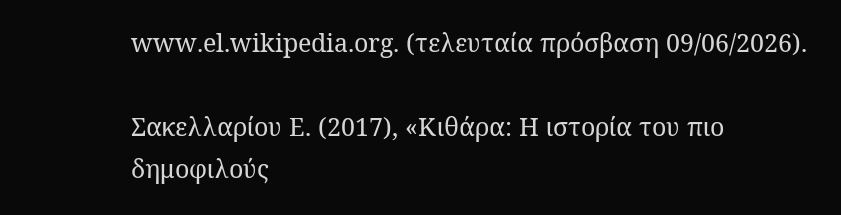www.el.wikipedia.org. (τελευταία πρόσβαση 09/06/2026).

Σακελλαρίου Ε. (2017), «Κιθάρα: Η ιστορία του πιο δημοφιλούς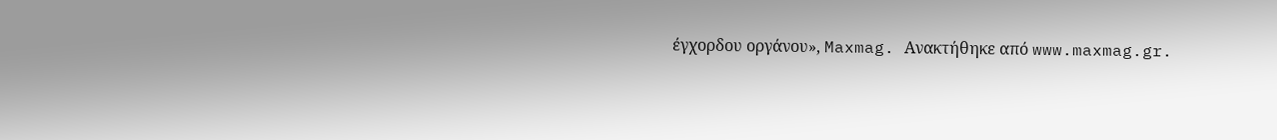έγχορδου οργάνου», Maxmag. Ανακτήθηκε από www.maxmag.gr.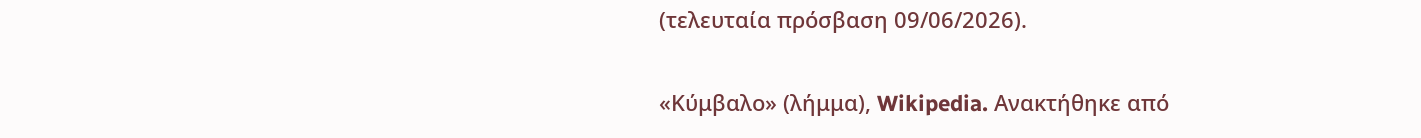(τελευταία πρόσβαση 09/06/2026).

«Κύμβαλο» (λήμμα), Wikipedia. Ανακτήθηκε από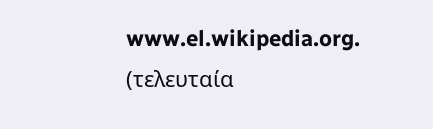www.el.wikipedia.org. (τελευταία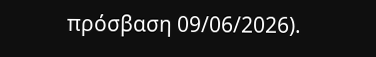πρόσβαση 09/06/2026).